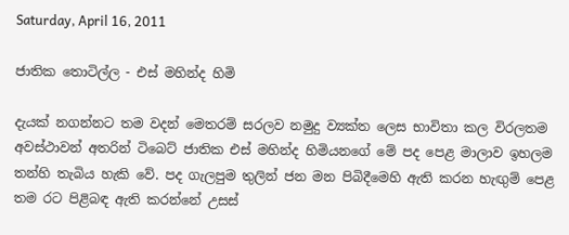Saturday, April 16, 2011

ජාතික තොටිල්ල - එස් මහින්ද හිමි

දැයක් නගන්නට තම වදන් මෙතරම් සරලව නමුදු ව්‍යක්ත ලෙස භාවිතා කල විරලතම අවස්ථාවන් අතරින් ටිබෙට් ජාතික එස් මහින්ද හිමියනගේ මේ පද පෙළ මාලාව ඉහලම තන්හි තැබිය හැකි වේ. පද ගැලපුම තුලින් ජන මන පිබිදීමෙහි ඇති කරන හැඟුම් පෙළ තම රට පිළිබඳ ඇති කරන්නේ උසස්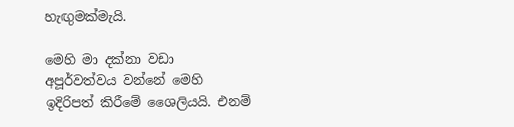හැඟුමක්මැයි.

මෙහි මා දක්නා වඩා අපූර්වත්වය වන්නේ මෙහි ඉදිරිපත් කිරීමේ ශෛලියයි. එනම්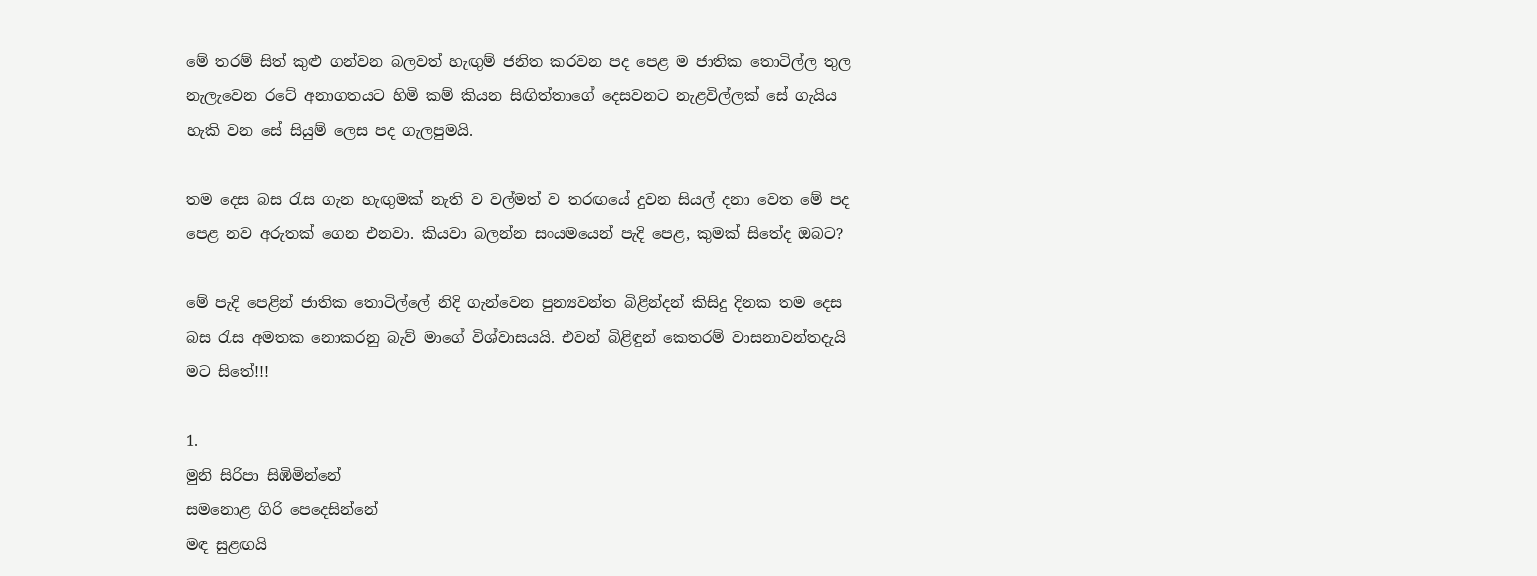මේ තරම් සිත් කුළු ගන්වන බලවත් හැඟුම් ජනිත කරවන පද පෙළ ම ජාතික තොටිල්ල තුල නැලැවෙන රටේ අනාගතයට හිමි කම් කියන සිඟිත්තාගේ දෙසවනට නැළවිල්ලක් සේ ගැයිය හැකි වන සේ සියුම් ලෙස පද ගැලපුමයි.

තම දෙස බස රැස ගැන හැඟුමක් නැති ව වල්මත් ව තරඟයේ දුවන සියල් දනා වෙත මේ පද පෙළ නව අරුතක් ගෙන එනවා. කියවා බලන්න සංයමයෙන් පැදි පෙළ, කුමක් සිතේද ඔබට?

මේ පැදි පෙළින් ජාතික තොටිල්ලේ නිදි ගැන්වෙන පුන්‍යවන්ත බිළින්දන් කිසිදු දිනක තම දෙස බස රැස අමතක නොකරනු බැව් මාගේ විශ්වාසයයි. එවන් බිළිඳුන් කෙතරම් වාසනාවන්තදැයි මට සිතේ!!!

1.
මුනි සිරිපා සිඹිමින්නේ
සමනොළ ගිරි පෙදෙසින්නේ
මඳ සුළඟයි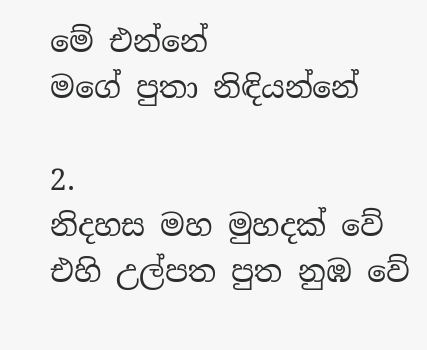මේ එන්නේ
මගේ පුතා නිඳියන්නේ

2.
නිදහස මහ මුහදක් වේ
එහි උල්පත පුත නුඹ වේ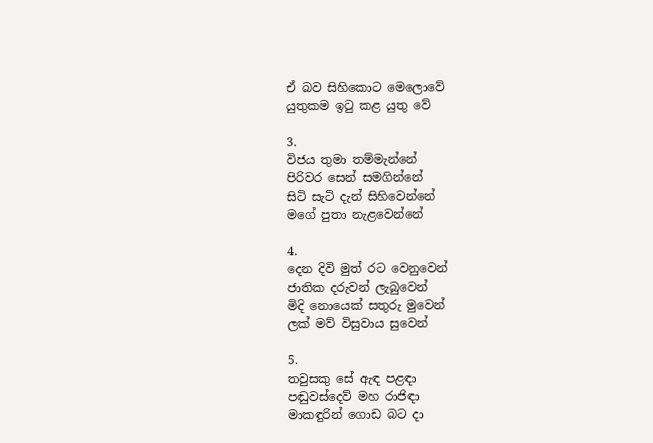ඒ බව සිහිකොට මෙලොවේ
යුතුකම ඉටු කළ යුතු වේ

3.
විජය තුමා තම්මැන්නේ
පිරිවර සෙන් සමගින්නේ
සිටි සැටි දැන් සිහිවෙන්නේ
මගේ පුතා නැළවෙන්නේ

4.
දෙන දිවි මුත් රට වෙනුවෙන්
ජාතික දරුවන් ලැබුවෙන්
මිදි නොයෙක් සතුරු මුවෙන්
ලක් මව් විසුවාය සුවෙන්

5.
තවුසකු සේ ඇඳ පළඳා
පඬුවස්දෙව් මහ රාජිඳා
මාකඳුරින් ගොඩ බට දා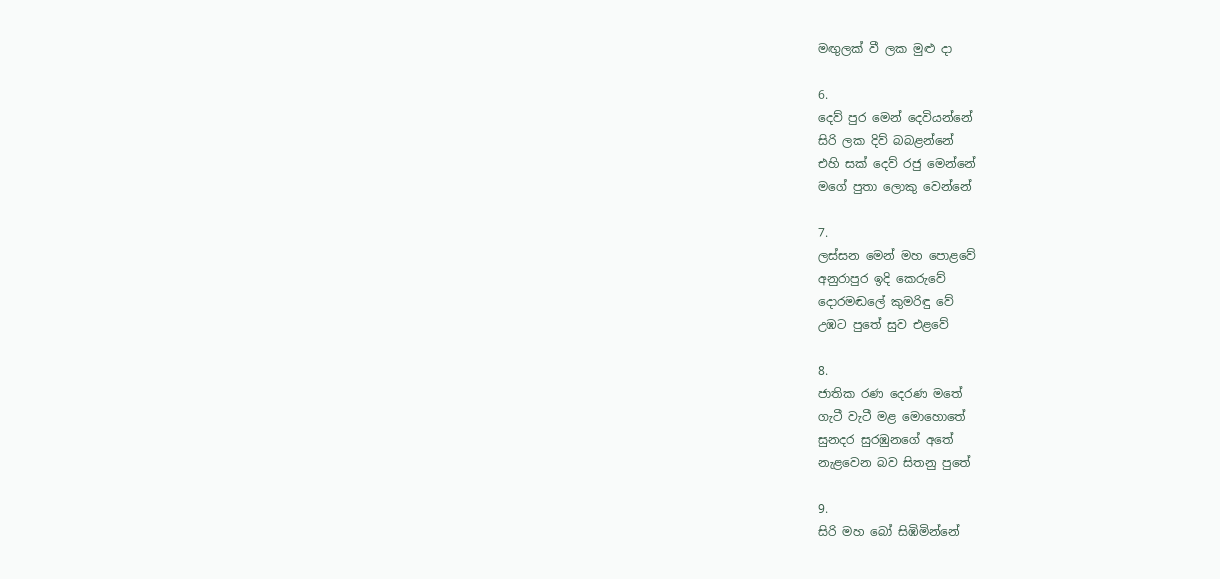මඟුලක් වී ලක මුළු දා

6.
දෙව් පුර මෙන් දෙවියන්නේ
සිරි ලක දිව් බබළන්නේ
එහි සක් දෙව් රජු මෙන්නේ
මගේ පුතා ලොකු වෙන්නේ

7.
ලස්සන මෙන් මහ පොළවේ
අනුරාපුර ඉදි කෙරුවේ
දොරමඬලේ කුමරිඳු වේ
උඹට පුතේ සුව එළවේ

8.
ජාතික රණ දෙරණ මතේ
ගැටී වැටී මළ මොහොතේ
සුනදර සුරඹුනගේ අතේ
නැළවෙන බව සිතනු පුතේ

9.
සිරි මහ බෝ සිඹිමින්නේ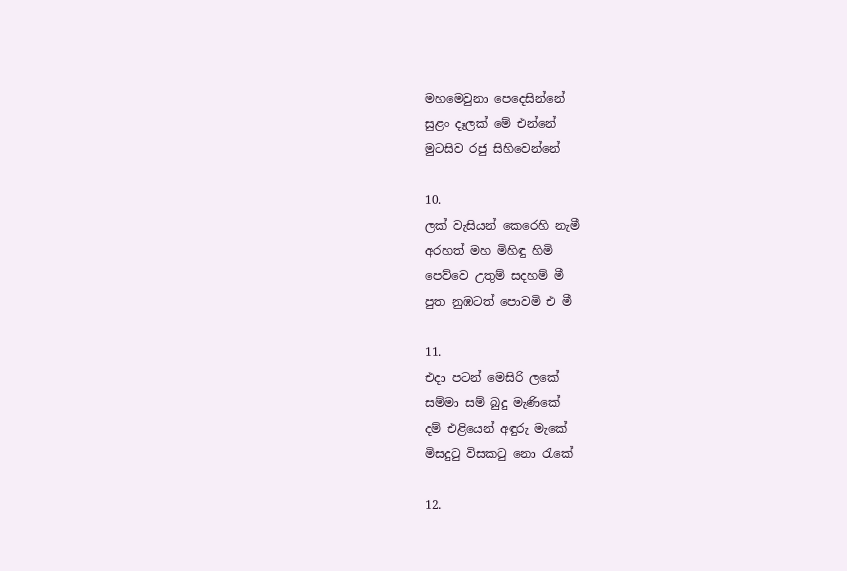මහමෙවුනා පෙදෙසින්නේ
සුළං දෑලක් මේ එන්නේ
මුටසිව රජු සිහිවෙන්නේ

10.
ලක් වැසියන් කෙරෙහි නැමී
අරහත් මහ මිහිඳු හිමි
පෙව්වෙ උතුම් සදහම් මී
පුත නුඹටත් පොවමි එ මී

11.
එදා පටන් මෙසිරි ලකේ
සම්මා සම් බුදු මැණිකේ
දම් එළියෙන් අඳුරු මැකේ
මිසදුටු විසකටු නො රැකේ

12.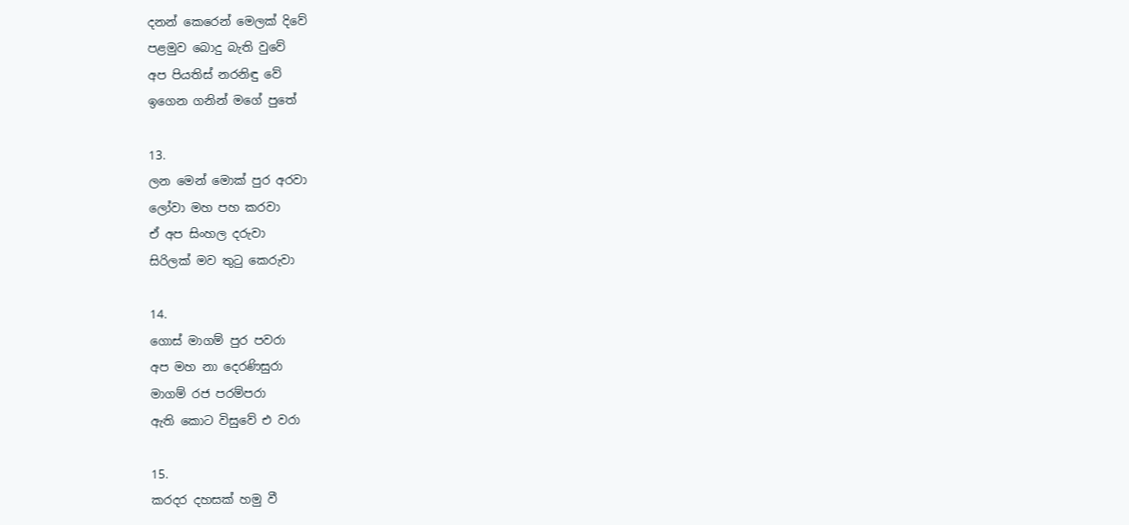දනන් කෙරෙන් මෙලක් දිවේ
පළමුව බොදු බැති වුවේ
අප පියතිස් නරනිඳු වේ
ඉගෙන ගනින් මගේ පුතේ

13.
ලන මෙන් මොක් පුර අරවා
ලෝවා මහ පහ කරවා
ඒ අප සිංහල දරුවා
සිරිලක් මව තුටු කෙරුවා

14.
ගොස් මාගම් පුර පවරා
අප මහ නා දෙරණිසුරා
මාගම් රජ පරම්පරා
ඇති කොට විසුවේ එ වරා

15.
කරදර දහසක් හමු වී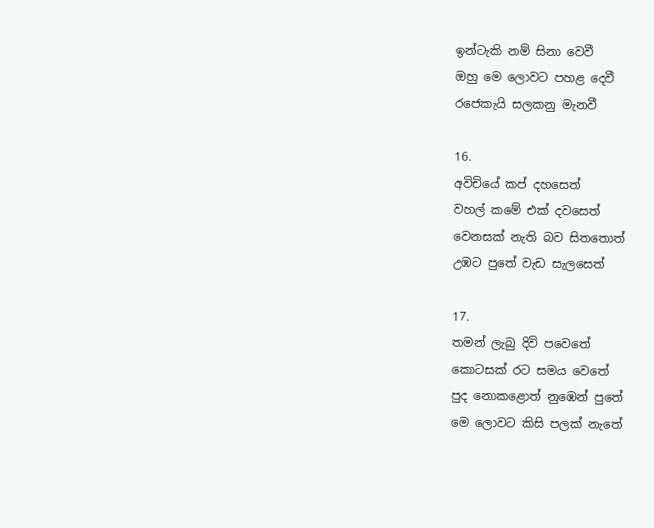ඉන්ටැකි නම් සිනා වෙවී
ඔහු මෙ ලොවට පහළ දෙවී
රජෙකැයි සලකනු මැනවී

16.
අවිචියේ කප් දහසෙත්
වහල් කමේ එක් දවසෙත්
වෙනසක් නැති බව සිතතොත්
උඹට පුතේ වැඩ සැලසෙත්

17.
තමන් ලැබු දිවි පවෙතේ
කොටසක් රට සමය වෙතේ
පුද නොකළොත් නුඹෙන් පුතේ
මෙ ලොවට කිසි පලක් නැතේ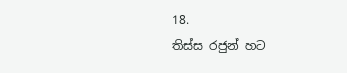18.
තිස්ස රජුන් හට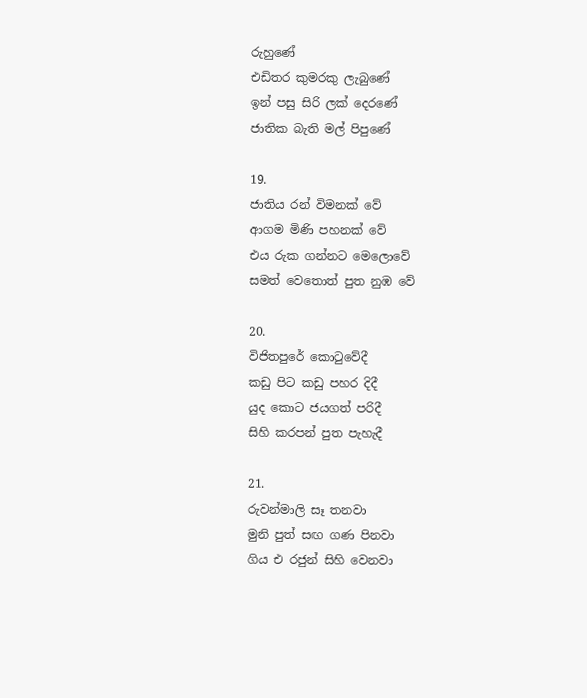රුහුණේ
එඩිතර කුමරකු ලැබුණේ
ඉන් පසු සිරි ලක් දෙරණේ
ජාතික බැති මල් පිපුණේ

19.
ජාතිය රන් විමනක් වේ
ආගම මිණි පහනක් වේ
එය රුක ගන්නට මෙලොවේ
සමත් වෙතොත් පුත නුඹ වේ

20.
විජිතපුරේ කොටුවේදී
කඩු පිට කඩු පහර දිදී
යුද කොට ජයගත් පරිදී
සිහි කරපන් පුත පැහැදී

21.
රුවන්මාලි සෑ තනවා
මුනි පුත් සඟ ගණ පිනවා
ගිය එ රජුන් සිහි වෙනවා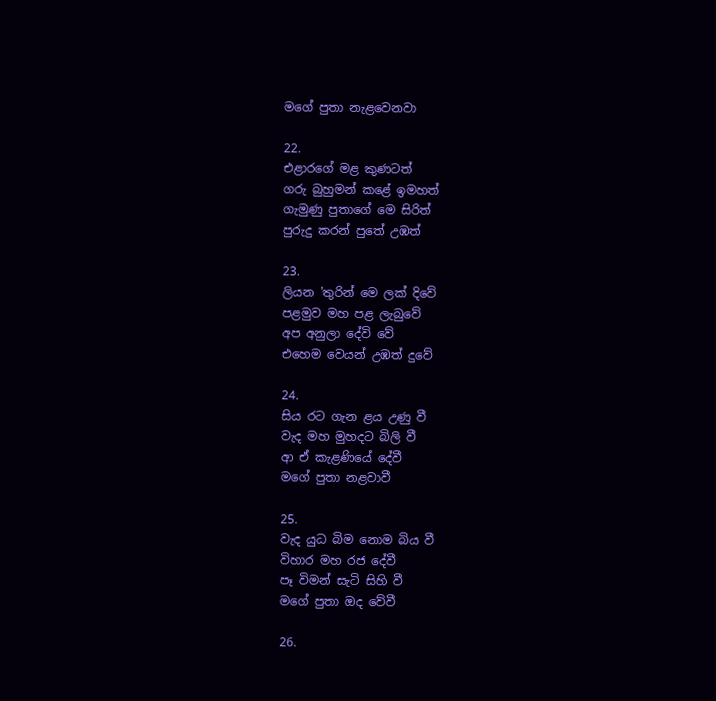මගේ පුතා නැළවෙනවා

22.
එළාරගේ මළ කුණටත්
ගරු බුහුමන් කළේ ඉමහත්
ගැමුණු පුතාගේ මෙ සිරිත්
පුරුදු කරන් පුතේ උඹත්

23.
ලියන 'තුරින් මෙ ලක් දිවේ
පළමුව මහ පළ ලැබුවේ
අප අනුලා දේවි වේ
එහෙම වෙයන් උඹත් දුවේ

24.
සිය රට ගැන ළය උණු වී
වැද මහ මුහදට බිලි වී
ආ ඒ කැළණියේ දේවී
මගේ පුතා නළවාවී

25.
වැද යුධ බිම නොම බිය වී
විහාර මහ රජ දේවී
පෑ විමන් සැටි සිහි වී
මගේ පුතා ඔද වේවී

26.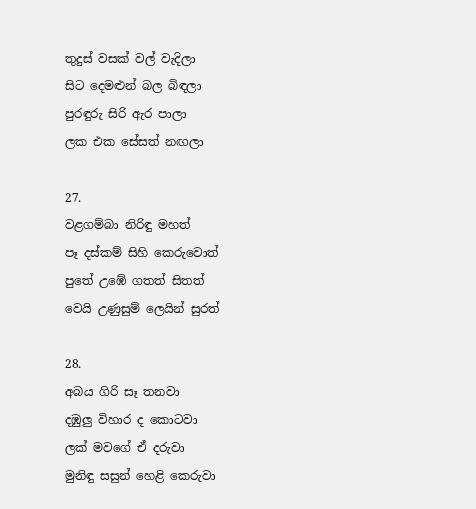තුදුස් වසක් වල් වැදිලා
සිට දෙමළුන් බල බිඳලා
පුරඳුරු සිරි ඇර පාලා
ලක එක සේසත් නඟලා

27.
වළගම්බා නිරිඳු මහත්
පෑ දස්කම් සිහි කෙරුවොත්
පුතේ උඹේ ගතත් සිතත්
වෙයි උණුසුම් ලෙයින් සුරත්

28.
අබය ගිරි සෑ තනවා
දඹුලු විහාර ද කොටවා
ලක් මවගේ ඒ දරුවා
මුනිඳු සසුන් හෙළි කෙරුවා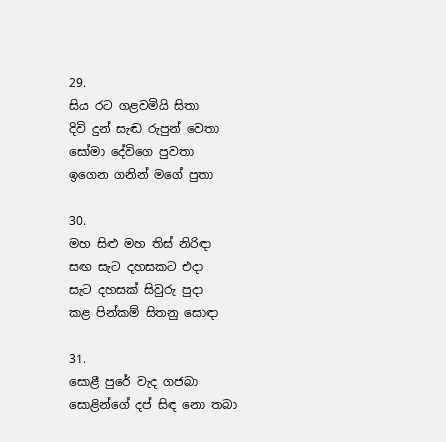29.
සිය රට ගළවමියි සිතා
දිවි දුන් සැඬ රුපුන් වෙතා
සෝමා දේවිගෙ පුවතා
ඉගෙන ගනින් මගේ පුතා

30.
මහ සිළු මහ තිස් නිරිඳා
සඟ සැට දහසකට එදා
සැට දහසක් සිවුරු පුදා
කළ පින්කම් සිතනු සොඳා

31.
සොළී පුරේ වැද ගජබා
සොළින්ගේ දප් සිඳ නො තබා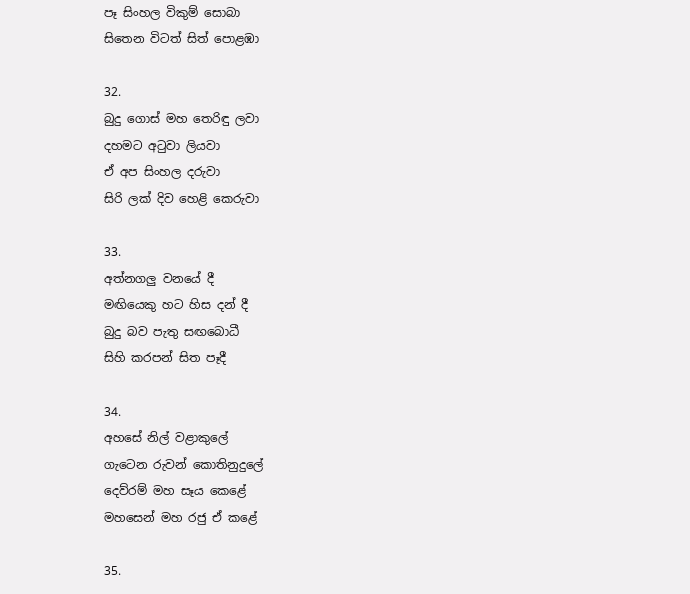පෑ සිංහල විකුම් සොබා
සිතෙන විටත් සිත් පොළඹා

32.
බුදු ගොස් මහ තෙරිඳු ලවා
දහමට අටුවා ලියවා
ඒ අප සිංහල දරුවා
සිරි ලක් දිව හෙළි කෙරුවා

33.
අත්නගලු වනයේ දී
මඟියෙකු හට හිස දන් දී
බුදු බව පැතු සඟබොධී
සිහි කරපන් සිත පෑදී

34.
අහසේ නිල් වළාකුලේ
ගැටෙන රුවන් කොතිනුදුලේ
දෙව්රම් මහ සෑය කෙළේ
මහසෙන් මහ රජු ඒ කළේ

35.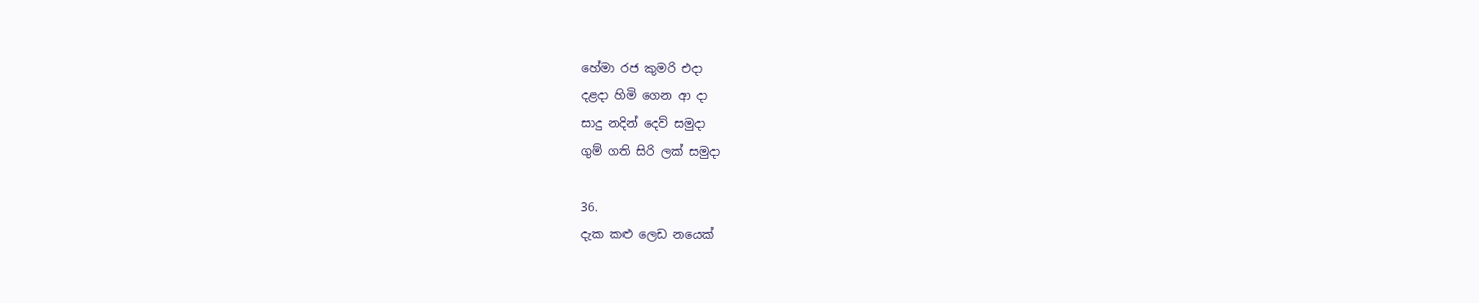හේමා රජ කුමරි එදා
දළදා හිමි ගෙන ආ දා
සාදු නදින් දෙව් සමුදා
ගුම් ගති සිරි ලක් සමුදා

36.
දැක කළු ලෙඩ නයෙක්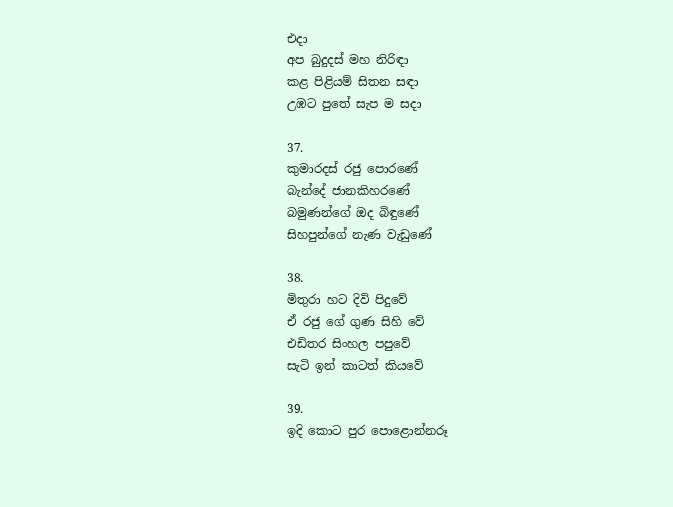එදා
අප බුදුදස් මහ නිරිඳා
කළ පිළියම් සිතන සඳා
උඹට පුතේ සැප ම සදා

37.
කුමාරදස් රජු පොරණේ
බැන්දේ ජානකිහරණේ
බමුණන්ගේ ඔද බිඳුණේ
සිහපුන්ගේ නැණ වැඩුණේ

38.
මිතුරා හට දිවි පිදුවේ
ඒ රජු ගේ ගුණ සිහි වේ
එඩිතර සිංහල පපුවේ
සැටි ඉන් කාටත් කියවේ

39.
ඉදි කොට පුර පොළොන්නරූ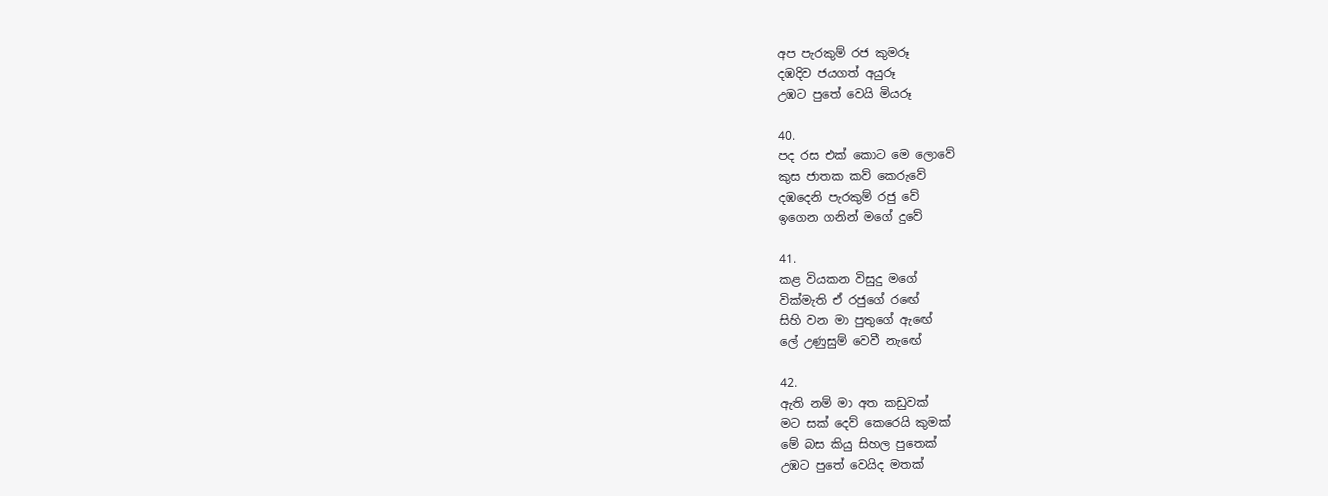අප පැරකුම් රජ කුමරූ
දඹදිව ජයගත් අයුරූ
උඹට පුතේ වෙයි මියරූ

40.
පද රස එක් කොට මෙ ලොවේ
කුස ජාතක කව් කෙරුවේ
දඹදෙනි පැරකුම් රජු වේ
ඉගෙන ගනින් මගේ දුවේ

41.
කළ වියකන විසුදු මගේ
වික්මැති ඒ රජුගේ රඟේ
සිහි වන මා පුතුගේ ඇඟේ
ලේ උණුසුම් වෙවී නැඟේ

42.
ඇති නම් මා අත කඩුවක්
මට සක් දෙව් කෙරෙයි කුමක්
මේ බස කියු සිහල පුතෙක්
උඹට පුතේ වෙයිද මතක්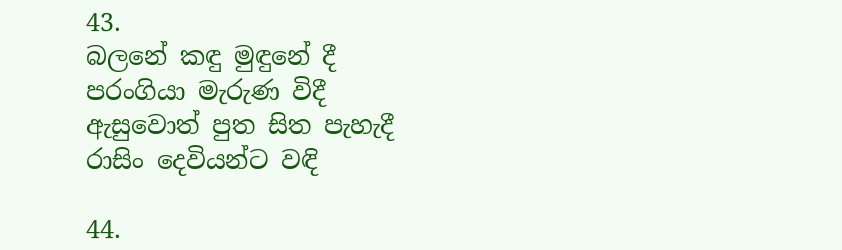43.
බලනේ කඳු මුඳුනේ දී
පරංගියා මැරුණ විදී
ඇසුවොත් පුත සිත පැහැදී
රාසිං දෙවියන්ට වඳි

44.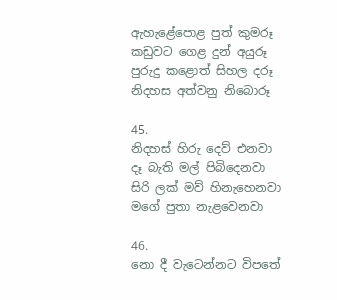ඇහැළේපොළ පුත් කුමරූ
කඩුවට ගෙළ දුන් අයුරූ
පුරුදු කළොත් සිහල දරූ
නිදහස අත්වනු නිබොරූ

45.
නිදහස් හිරු දෙව් එනවා
දෑ බැති මල් පිබිදෙනවා
සිරි ලක් මව් හිනැහෙනවා
මගේ පුතා නැළවෙනවා

46.
නො දී වැටෙන්නට විපතේ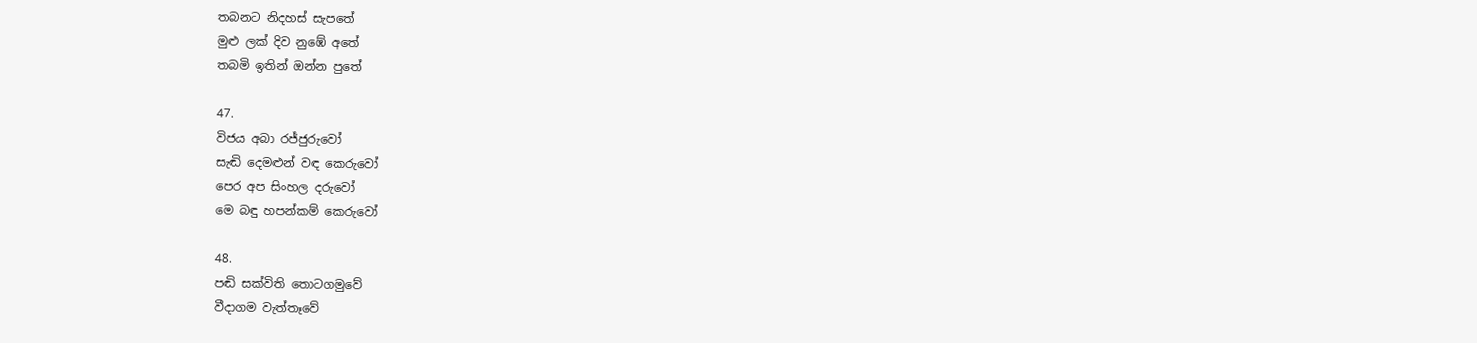තබනට නිදහස් සැපතේ
මුළු ලක් දිව නුඹේ අතේ
තබමි ඉතින් ඔන්න පුතේ

47.
විජය අබා රජ්ජුරුවෝ
සැඬි දෙමළුන් වඳ කෙරුවෝ
පෙර අප සිංහල දරුවෝ
මෙ බඳු හපන්කම් කෙරුවෝ

48.
පඬි සක්විති තොටගමුවේ
වීදාගම වැත්තෑවේ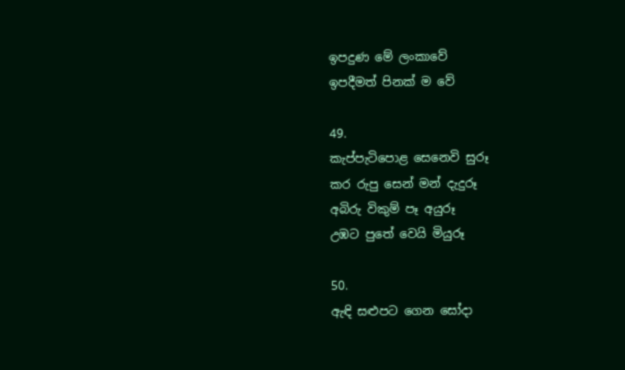ඉපදුණ මේ ලංකාවේ
ඉපදීමත් පිනක් ම වේ

49.
කැප්පැටිපොළ සෙනෙවි සුරූ
කර රුපු සෙන් මන් දැදුරූ
අබිරු විකුම් පෑ අයුරූ
උඹට පුතේ වෙයි මියුරූ

50.
ඇඳි සළුපට ගෙන සෝදා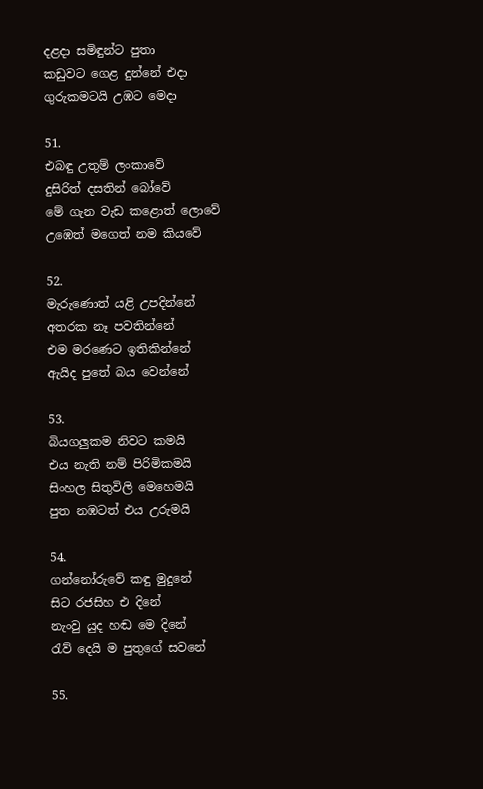දළදා සමිඳුන්ට පුතා
කඩුවට ගෙළ දුන්නේ එදා
ගුරුකමටයි උඹට මෙදා

51.
එබඳු උතුම් ලංකාවේ
දුසිරිත් දසතින් බෝවේ
මේ ගැන වැඩ කළොත් ලොවේ
උඹෙත් මගෙත් නම කියවේ

52.
මැරුණොත් යළි උපදින්නේ
අතරක නෑ පවතින්නේ
එම මරණෙට ඉතිකින්නේ
ඇයිද පුතේ බය වෙන්නේ

53.
බියගලුකම නිවට කමයි
එය නැති නම් පිරිමිකමයි
සිංහල සිතුවිලි මෙහෙමයි
පුත නඹටත් එය උරුමයි

54.
ගන්නෝරුවේ කඳු මුදුනේ
සිට රජසිහ එ දිනේ
නැංවු යුද හඬ මෙ දිනේ
රැව් දෙයි ම පුතුගේ සවනේ

55.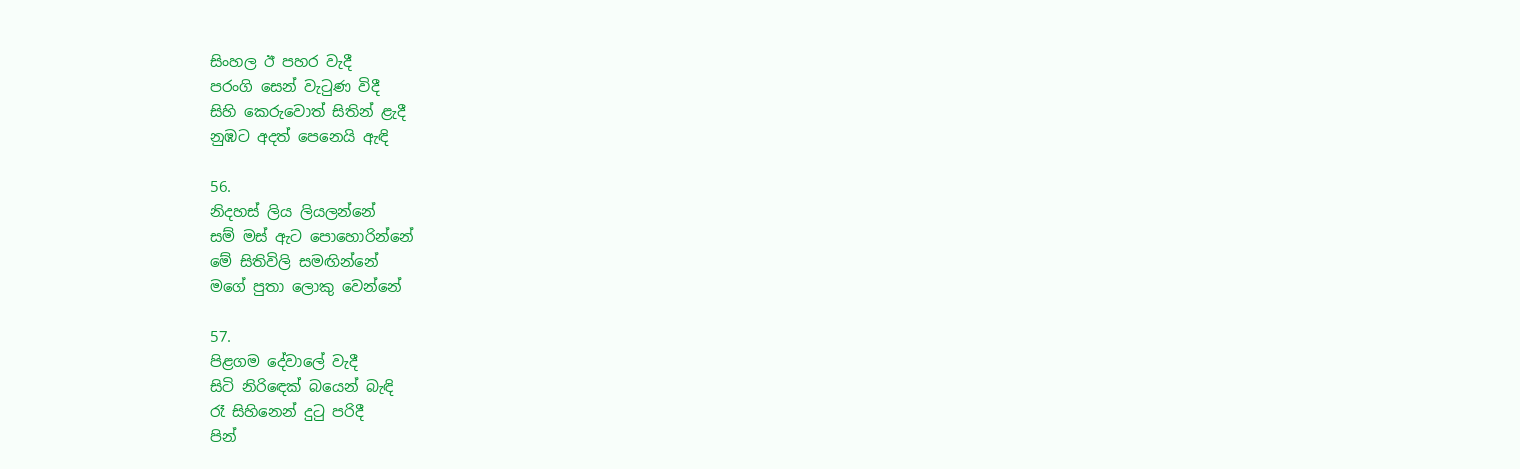සිංහල ඊ පහර වැදී
පරංගි සෙන් වැටුණ විදී
සිහි කෙරුවොත් සිතින් ළැදී
නුඹට අදත් පෙනෙයි ඇඳි

56.
නිදහස් ලිය ලියලන්නේ
සම් මස් ඇට පොහොරින්නේ
මේ සිතිවිලි සමඟින්නේ
මගේ පුතා ලොකු වෙන්නේ

57.
පිළගම දේවාලේ වැදී
සිටි නිරිඳෙක් බයෙන් බැඳි
රෑ සිහිනෙන් දුටු පරිදී
පින්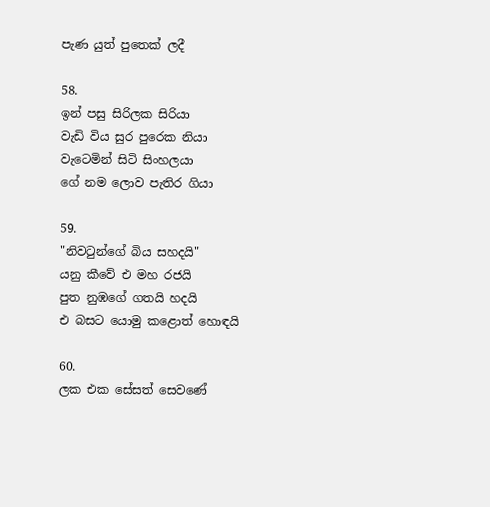පැණ යුත් පුතෙක් ලදී

58.
ඉන් පසු සිරිලක සිරියා
වැඩි විය සුර පුරෙක නියා
වැටෙමින් සිටි සිංහලයා
ගේ නම ලොව පැතිර ගියා

59.
"නිවටුන්ගේ බිය සහදයි"
යනු කීවේ එ මහ රජයි
පුත නුඹගේ ගතයි හදයි
එ බසට යොමු කළොත් හොඳයි

60.
ලක එක සේසත් සෙවණේ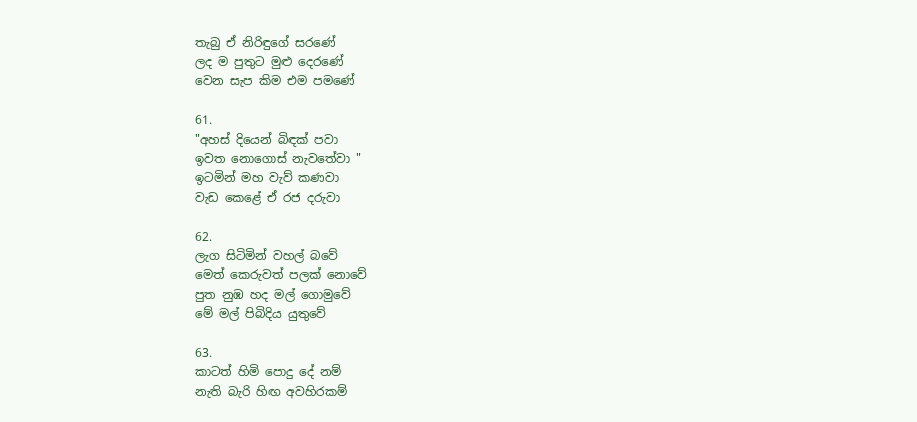තැබු ඒ නිරිඳුගේ සරණේ
ලද ම පුතුට මුළු දෙරණේ
වෙන සැප කිම එම පමණේ

61.
"අහස් දියෙන් බිඳක් පවා
ඉවත නොගොස් නැවතේවා "
ඉටමින් මහ වැව් කණවා
වැඩ කෙළේ ඒ රජ දරුවා

62.
ලැග සිටිමින් වහල් බවේ
මෙත් කෙරුවත් පලක් නොවේ
පුත නුඹ හද මල් ගොමුවේ
මේ මල් පිබිදිය යුතුවේ

63.
කාටත් හිමි පොදු දේ නම්
නැති බැරි හිඟ අවහිරකම්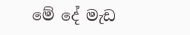මේ දේ මැඩ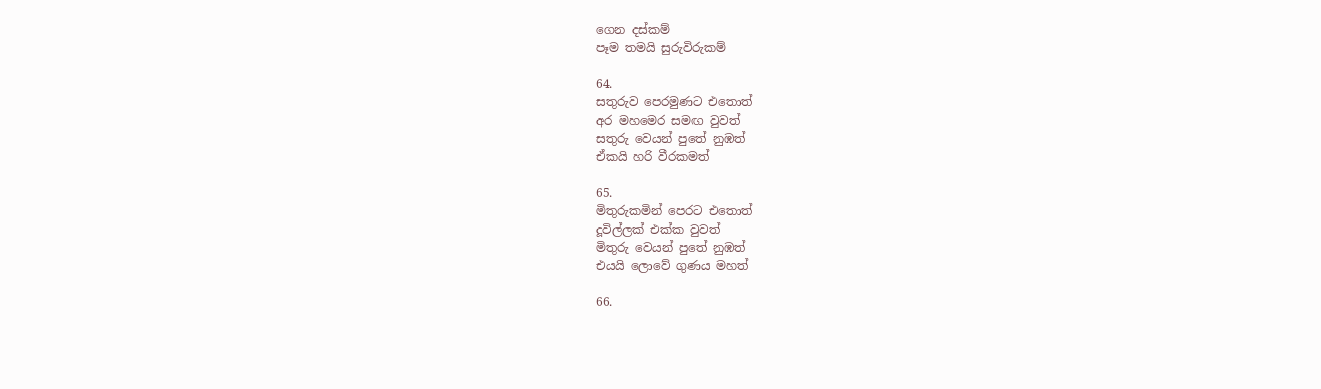ගෙන දස්කම්
පෑම තමයි සුරුවිරුකම්

64.
සතුරුව පෙරමුණට එතොත්
අර මහමෙර සමඟ වුවත්
සතුරු වෙයන් පුතේ නුඹත්
ඒකයි හරි වීරකමත්

65.
මිතුරුකමින් පෙරට එතොත්
දූවිල්ලක් එක්ක වුවත්
මිතුරු වෙයන් පුතේ නුඹත්
එයයි ලොවේ ගුණය මහත්

66.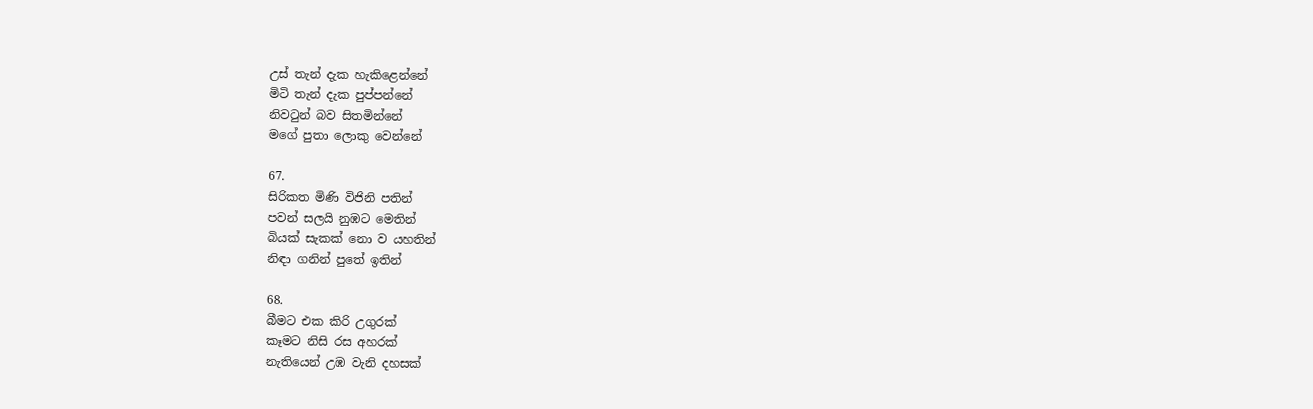උස් තැන් දැක හැකිළෙන්නේ
මිටි තැන් දැක පුප්පන්නේ
නිවටුන් බව සිතමින්නේ
මගේ පුතා ලොකු වෙන්නේ

67.
සිරිකත මිණි විජිනි පතින්
පවන් සලයි නුඹට මෙතින්
බියක් සැකක් නො ව යහතින්
නිඳා ගනින් පුතේ ඉතින්

68.
බීමට එක කිරි උගුරක්
කෑමට නිසි රස අහරක්
නැතියෙන් උඹ වැනි දහසක්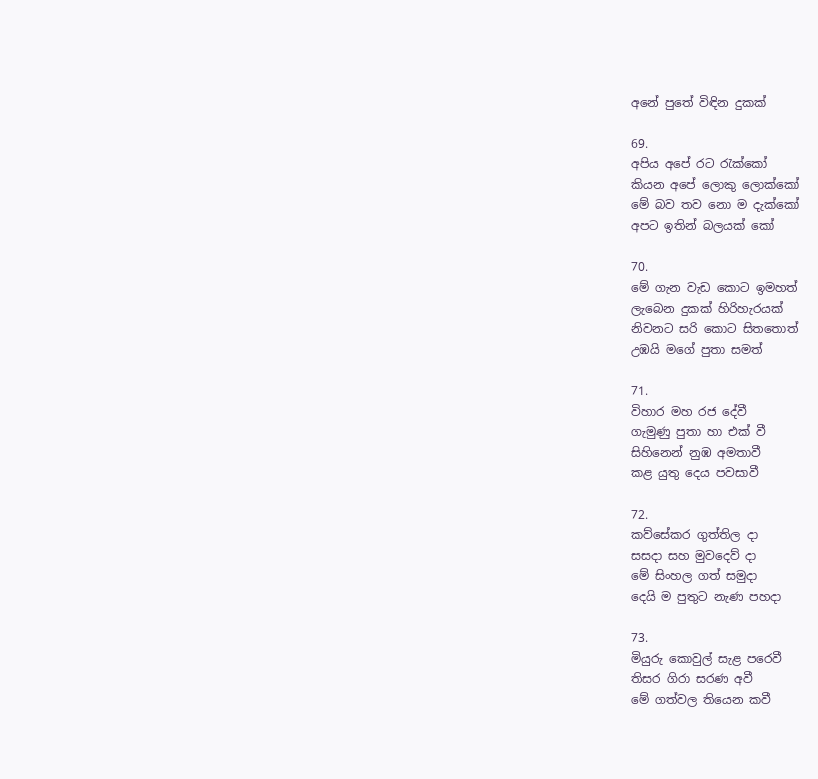අනේ පුතේ විඳින දුකක්

69.
අපිය අපේ රට රැක්කෝ
කියන අපේ ලොකු ලොක්කෝ
මේ බව තව නො ම දැක්කෝ
අපට ඉතින් බලයක් කෝ

70.
මේ ගැන වැඩ කොට ඉමහත්
ලැබෙන දුකක් හිරිහැරයක්
නිවනට සරි කොට සිතතොත්
උඹයි මගේ පුතා සමත්

71.
විහාර මහ රජ දේවී
ගැමුණු පුතා හා එක් වී
සිහිනෙන් නුඹ අමතාවී
කළ යුතු දෙය පවසාවී

72.
කව්සේකර ගුත්තිල දා
සසදා සහ මුවදෙව් දා
මේ සිංහල ගත් සමුදා
දෙයි ම පුතුට නැණ පහදා

73.
මියුරු කොවුල් සැළ පරෙවී
තිසර ගිරා සරණ අවී
මේ ගත්වල තියෙන කවී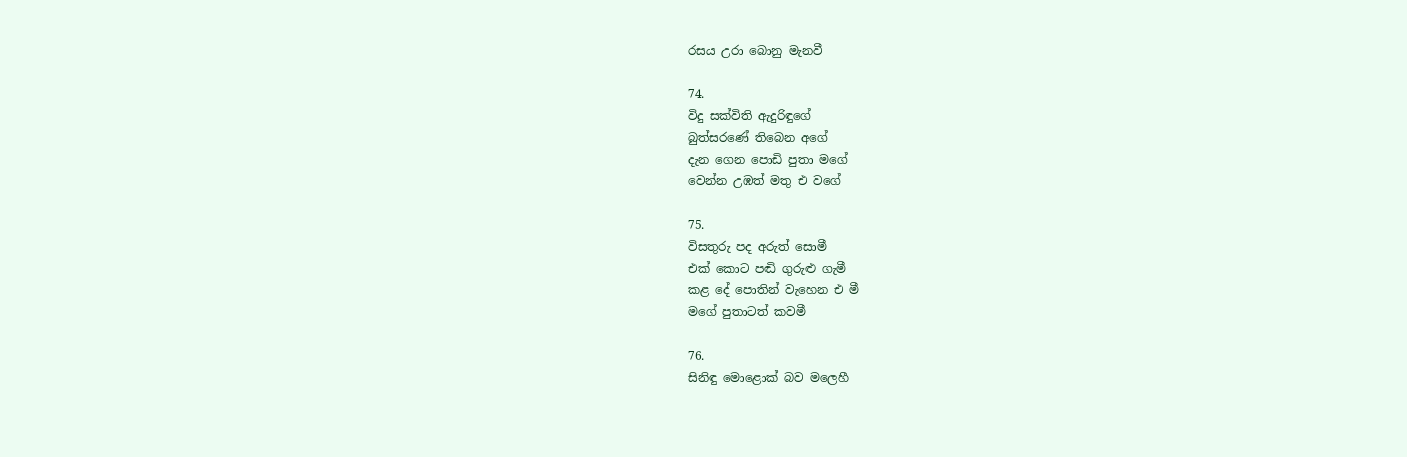රසය උරා බොනු මැනවී

74.
විදු සක්විති ඇදුරිඳුගේ
බුත්සරණේ තිබෙන අගේ
දැන ගෙන පොඩි පුතා මගේ
වෙන්න උඹත් මතු එ වගේ

75.
විසතුරු පද අරුත් සොමී
එක් කොට පඬි ගුරුළු ගැමී
කළ දේ පොතින් වැහෙන එ මී
මගේ පුතාටත් කවමී

76.
සිනිඳු මොළොක් බව මලෙහී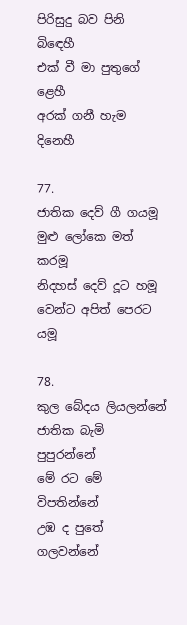පිරිසුදු බව පිනි බිඳෙහී
එක් වී මා පුතුගේ ළෙහී
අරක් ගනී හැම දිනෙහී

77.
ජාතික දෙව් ගී ගයමූ
මුළු ලෝකෙ මත් කරමූ
නිදහස් දෙව් දූට හමූ
වෙන්ට අපිත් පෙරට යමූ

78.
කුල බේදය ලියලන්නේ
ජාතික බැමි පුපුරන්නේ
මේ රට මේ විපතින්නේ
උඹ ද පුතේ ගලවන්නේ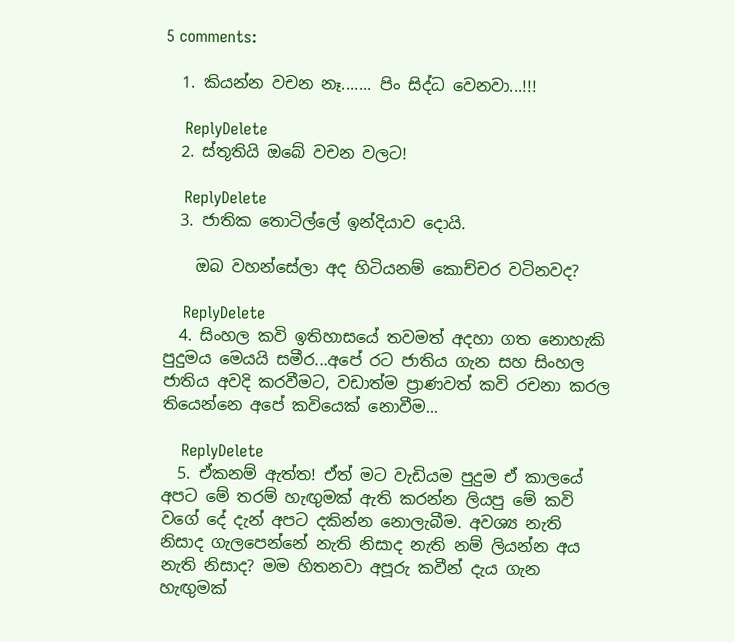5 comments:

  1. කියන්න වචන නෑ....... පිං සිද්ධ වෙනවා...!!!

    ReplyDelete
  2. ස්තූතියි ඔබේ වචන වලට!

    ReplyDelete
  3. ජාතික තොටිල්ලේ ඉන්දියාව දොයි.

    ඔබ වහන්සේලා අද හිටියනම් කොච්චර වටිනවද?

    ReplyDelete
  4. සිංහල කවි ඉතිහාසයේ තවමත් අදහා ගත නොහැකි පුදුමය මෙයයි සමීර...අපේ රට ජාතිය ගැන සහ සිංහල ජාතිය අවදි කරවීමට, වඩාත්ම ප්‍රාණවත් කවි රචනා කරල තියෙන්නෙ අපේ කවියෙක් නොවීම...

    ReplyDelete
  5. ඒකනම් ඇත්ත! ඒත් මට වැඩියම පුදුම ඒ කාලයේ අපට මේ තරම් හැඟුමක් ඇති කරන්න ලියපු මේ කවි වගේ දේ දැන් අපට දකින්න නොලැබීම. අවශ්‍ය නැති නිසාද ගැලපෙන්නේ නැති නිසාද නැති නම් ලියන්න අය නැති නිසාද? මම හිතනවා අපූරු කවීන් දැය ගැන හැඟුමක්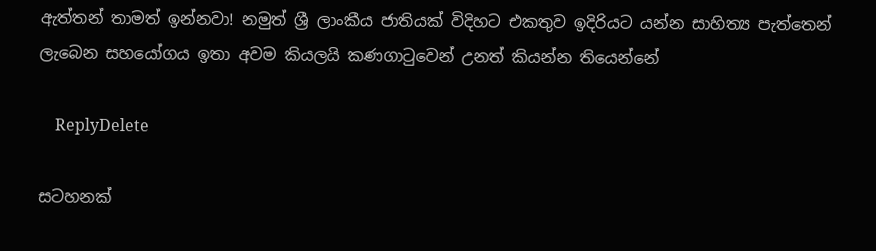ඇත්තන් තාමත් ඉන්නවා! නමුත් ශ්‍රී ලාංකීය ජාතියක් විදිහට එකතුව ඉදිරියට යන්න සාහිත්‍ය පැත්තෙන් ලැබෙන සහයෝගය ඉතා අවම කියලයි කණගාටුවෙන් උනත් කියන්න තියෙන්නේ

    ReplyDelete

සටහනක්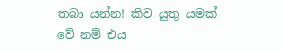තබා යන්න! කිව යුතු යමක් වේ නම් එය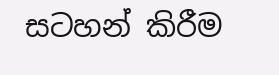සටහන් කිරීම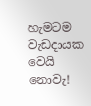හැමටම වැඩදායක වෙයි නොවැ!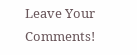Leave Your Comments!